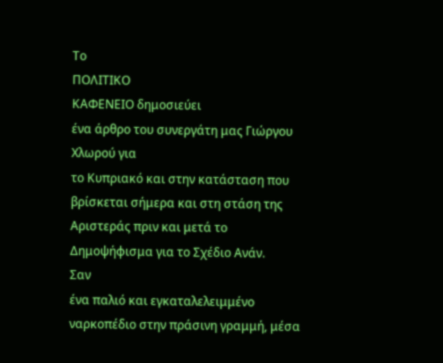Το
ΠΟΛΙΤΙΚΟ
ΚΑΦΕΝΕΙΟ δημοσιεύει
ένα άρθρο του συνεργάτη μας Γιώργου
Χλωρού για
το Κυπριακό και στην κατάσταση που
βρίσκεται σήμερα και στη στάση της
Αριστεράς πριν και μετά το
Δημοψήφισμα για το Σχέδιο Ανάν.
Σαν
ένα παλιό και εγκαταλελειμμένο
ναρκοπέδιο στην πράσινη γραμμή, μέσα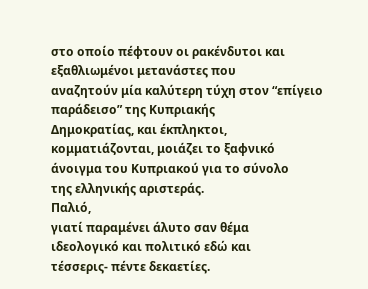στο οποίο πέφτουν οι ρακένδυτοι και
εξαθλιωμένοι μετανάστες που
αναζητούν μία καλύτερη τύχη στον “επίγειο
παράδεισο” της Κυπριακής
Δημοκρατίας, και έκπληκτοι,
κομματιάζονται, μοιάζει το ξαφνικό
άνοιγμα του Κυπριακού για το σύνολο
της ελληνικής αριστεράς.
Παλιό,
γιατί παραμένει άλυτο σαν θέμα
ιδεολογικό και πολιτικό εδώ και
τέσσερις- πέντε δεκαετίες.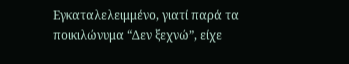Εγκαταλελειμμένο, γιατί παρά τα
ποικιλώνυμα “Δεν ξεχνώ”, είχε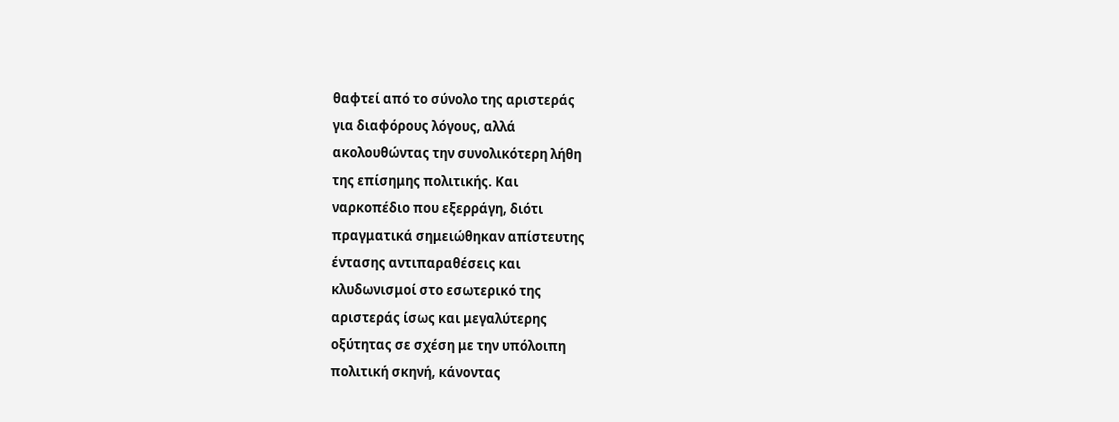θαφτεί από το σύνολο της αριστεράς
για διαφόρους λόγους, αλλά
ακολουθώντας την συνολικότερη λήθη
της επίσημης πολιτικής. Και
ναρκοπέδιο που εξερράγη, διότι
πραγματικά σημειώθηκαν απίστευτης
έντασης αντιπαραθέσεις και
κλυδωνισμοί στο εσωτερικό της
αριστεράς ίσως και μεγαλύτερης
οξύτητας σε σχέση με την υπόλοιπη
πολιτική σκηνή, κάνοντας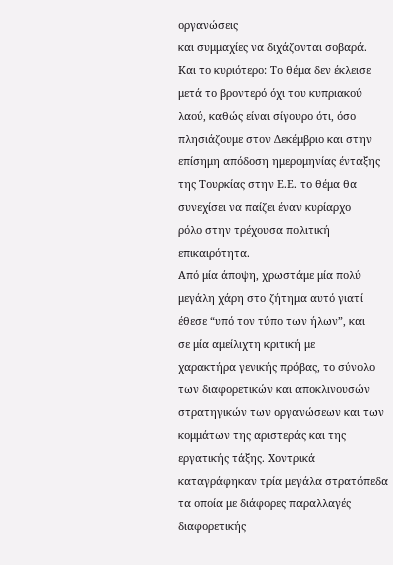οργανώσεις
και συμμαχίες να διχάζονται σοβαρά.
Και το κυριότερο: Το θέμα δεν έκλεισε
μετά το βροντερό όχι του κυπριακού
λαού, καθώς είναι σίγουρο ότι, όσο
πλησιάζουμε στον Δεκέμβριο και στην
επίσημη απόδοση ημερομηνίας ένταξης
της Τουρκίας στην Ε.Ε. το θέμα θα
συνεχίσει να παίζει έναν κυρίαρχο
ρόλο στην τρέχουσα πολιτική
επικαιρότητα.
Από μία άποψη, χρωστάμε μία πολύ
μεγάλη χάρη στο ζήτημα αυτό γιατί
έθεσε “υπό τον τύπο των ήλων”, και
σε μία αμείλιχτη κριτική με
χαρακτήρα γενικής πρόβας, το σύνολο
των διαφορετικών και αποκλινουσών
στρατηγικών των οργανώσεων και των
κομμάτων της αριστεράς και της
εργατικής τάξης. Χοντρικά
καταγράφηκαν τρία μεγάλα στρατόπεδα
τα οποία με διάφορες παραλλαγές
διαφορετικής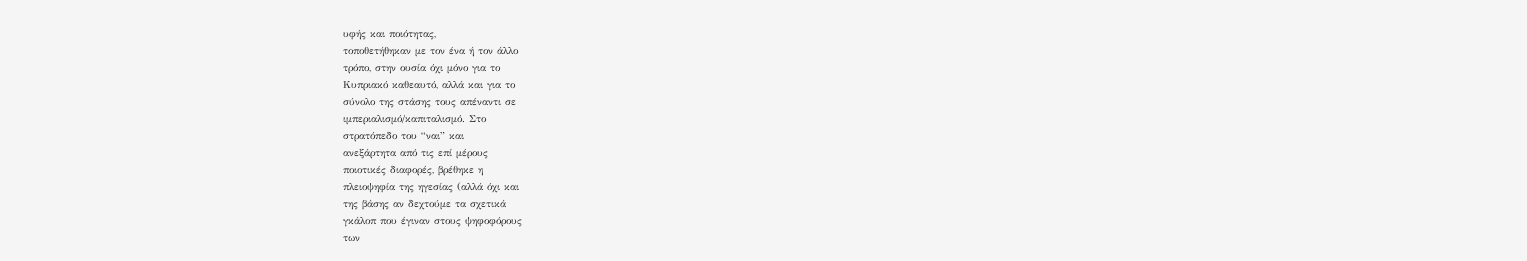υφής και ποιότητας,
τοποθετήθηκαν με τον ένα ή τον άλλο
τρόπο, στην ουσία όχι μόνο για το
Κυπριακό καθεαυτό, αλλά και για το
σύνολο της στάσης τους απέναντι σε
ιμπεριαλισμό/καπιταλισμό. Στο
στρατόπεδο του “ναι” και
ανεξάρτητα από τις επί μέρους
ποιοτικές διαφορές, βρέθηκε η
πλειοψηφία της ηγεσίας (αλλά όχι και
της βάσης αν δεχτούμε τα σχετικά
γκάλοπ που έγιναν στους ψηφοφόρους
των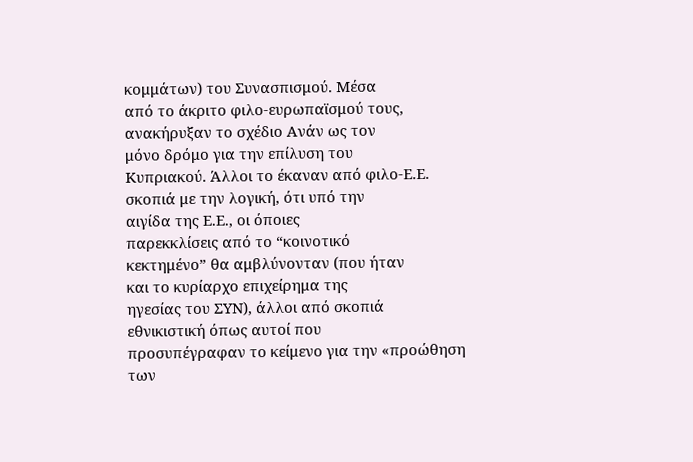κομμάτων) του Συνασπισμού. Μέσα
από το άκριτο φιλο-ευρωπαϊσμού τους,
ανακήρυξαν το σχέδιο Ανάν ως τον
μόνο δρόμο για την επίλυση του
Κυπριακού. Άλλοι το έκαναν από φιλο-Ε.Ε.
σκοπιά με την λογική, ότι υπό την
αιγίδα της Ε.Ε., οι όποιες
παρεκκλίσεις από το “κοινοτικό
κεκτημένο” θα αμβλύνονταν (που ήταν
και το κυρίαρχο επιχείρημα της
ηγεσίας του ΣΥΝ), άλλοι από σκοπιά
εθνικιστική όπως αυτοί που
προσυπέγραφαν το κείμενο για την «προώθηση
των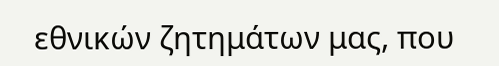εθνικών ζητημάτων μας, που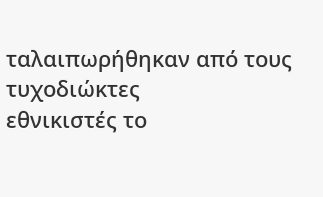ταλαιπωρήθηκαν από τους τυχοδιώκτες
εθνικιστές το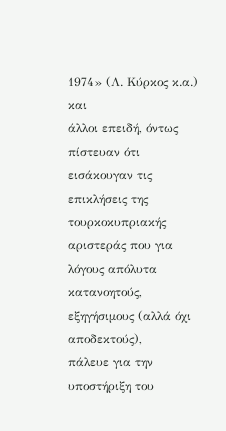1974» (Λ. Κύρκος κ.α.) και
άλλοι επειδή, όντως πίστευαν ότι
εισάκουγαν τις επικλήσεις της
τουρκοκυπριακής αριστεράς που για
λόγους απόλυτα κατανοητούς,
εξηγήσιμους (αλλά όχι αποδεκτούς),
πάλευε για την υποστήριξη του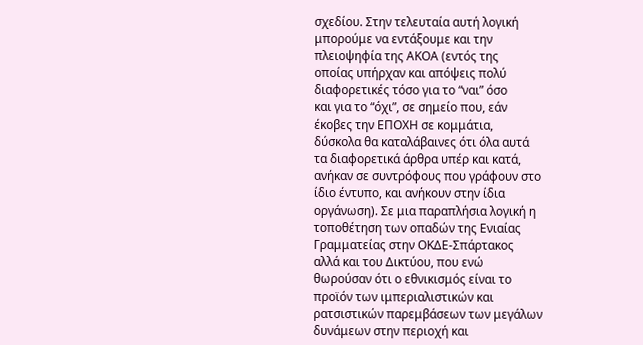σχεδίου. Στην τελευταία αυτή λογική
μπορούμε να εντάξουμε και την
πλειοψηφία της ΑΚΟΑ (εντός της
οποίας υπήρχαν και απόψεις πολύ
διαφορετικές τόσο για το “ναι” όσο
και για το “όχι”, σε σημείο που, εάν
έκοβες την ΕΠΟΧΗ σε κομμάτια,
δύσκολα θα καταλάβαινες ότι όλα αυτά
τα διαφορετικά άρθρα υπέρ και κατά,
ανήκαν σε συντρόφους που γράφουν στο
ίδιο έντυπο, και ανήκουν στην ίδια
οργάνωση). Σε μια παραπλήσια λογική η
τοποθέτηση των οπαδών της Ενιαίας
Γραμματείας στην ΟΚΔΕ-Σπάρτακος
αλλά και του Δικτύου, που ενώ
θωρούσαν ότι ο εθνικισμός είναι το
προϊόν των ιμπεριαλιστικών και
ρατσιστικών παρεμβάσεων των μεγάλων
δυνάμεων στην περιοχή και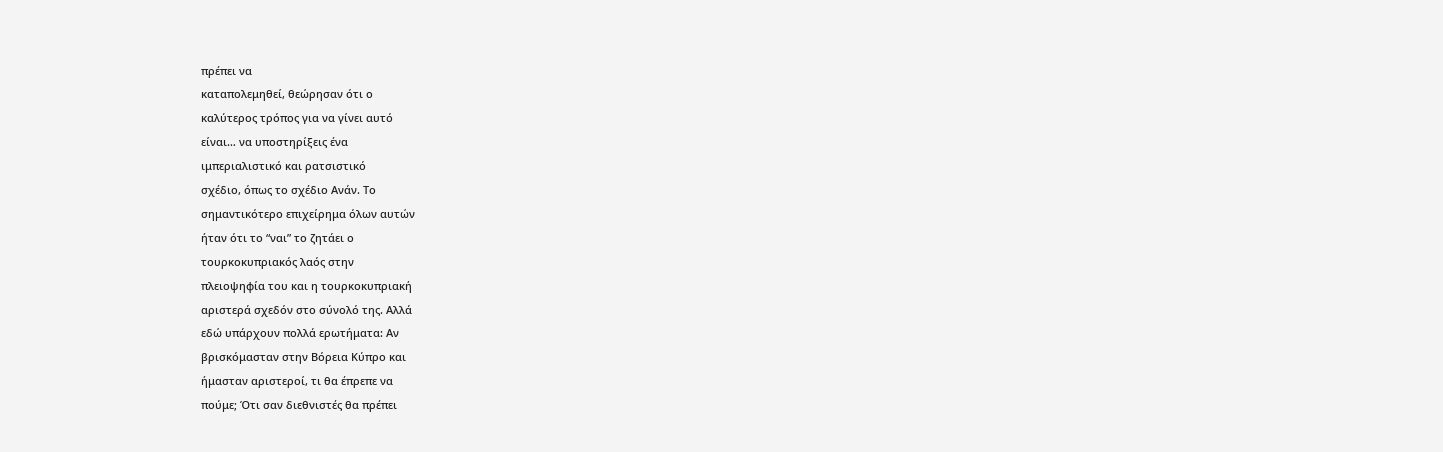πρέπει να
καταπολεμηθεί, θεώρησαν ότι ο
καλύτερος τρόπος για να γίνει αυτό
είναι… να υποστηρίξεις ένα
ιμπεριαλιστικό και ρατσιστικό
σχέδιο, όπως το σχέδιο Ανάν. Το
σημαντικότερο επιχείρημα όλων αυτών
ήταν ότι το “ναι” το ζητάει ο
τουρκοκυπριακός λαός στην
πλειοψηφία του και η τουρκοκυπριακή
αριστερά σχεδόν στο σύνολό της. Αλλά
εδώ υπάρχουν πολλά ερωτήματα: Αν
βρισκόμασταν στην Βόρεια Κύπρο και
ήμασταν αριστεροί, τι θα έπρεπε να
πούμε; Ότι σαν διεθνιστές θα πρέπει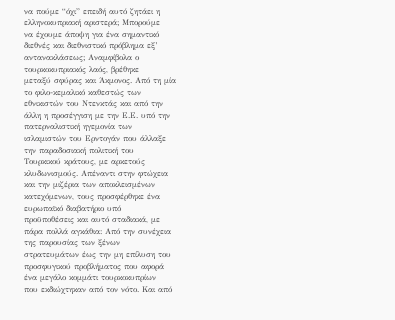να πούμε “όχι” επειδή αυτό ζητάει η
ελληνοκυπριακή αριστερά; Μπορούμε
να έχουμε άποψη για ένα σημαντικό
διεθνές και διεθνιστικό πρόβλημα εξ’
αντανακλάσεως; Αναμφίβολα ο
τουρκοκυπριακός λαός, βρέθηκε
μεταξύ σφύρας και Άκμονος. Από τη μία
το φιλο-κεμαλικό καθεστώς των
εθνικιστών του Ντενκτάς και από την
άλλη η προσέγγιση με την Ε.Ε. υπό την
πατερναλιστική ηγεμονία των
ισλαμιστών του Ερντογάν που άλλαξε
την παραδοσιακή πολιτική του
Τουρκικού κράτους, με αρκετούς
κλυδωνισμούς. Απέναντι στην φτώχεια
και την μιζέρια των αποκλεισμένων
κατεχόμενων, τους προσφέρθηκε ένα
ευρωπαϊκό διαβατήριο υπό
προϋποθέσεις και αυτό σταδιακά, με
πάρα πολλά αγκάθια: Από την συνέχεια
της παρουσίας των ξένων
στρατευμάτων έως την μη επίλυση του
προσφυγικού προβλήματος που αφορά
ένα μεγάλο κομμάτι τουρκοκυπρίων
που εκδιώχτηκαν από τον νότο. Και από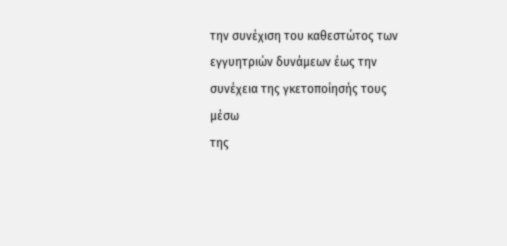την συνέχιση του καθεστώτος των
εγγυητριών δυνάμεων έως την
συνέχεια της γκετοποίησής τους μέσω
της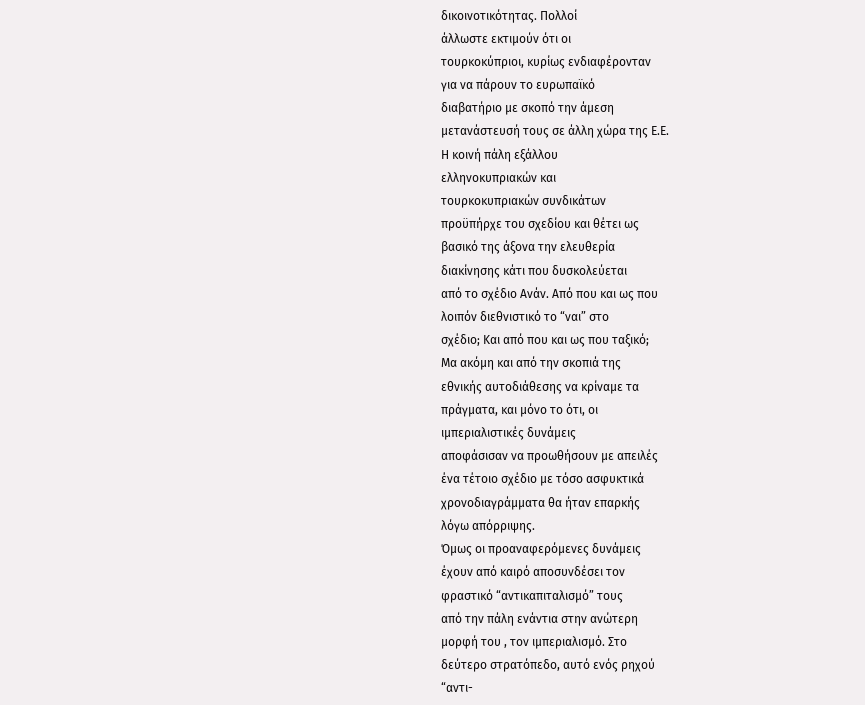δικοινοτικότητας. Πολλοί
άλλωστε εκτιμούν ότι οι
τουρκοκύπριοι, κυρίως ενδιαφέρονταν
για να πάρουν το ευρωπαϊκό
διαβατήριο με σκοπό την άμεση
μετανάστευσή τους σε άλλη χώρα της Ε.Ε.
Η κοινή πάλη εξάλλου
ελληνοκυπριακών και
τουρκοκυπριακών συνδικάτων
προϋπήρχε του σχεδίου και θέτει ως
βασικό της άξονα την ελευθερία
διακίνησης κάτι που δυσκολεύεται
από το σχέδιο Ανάν. Από που και ως που
λοιπόν διεθνιστικό το “ναι” στο
σχέδιο; Και από που και ως που ταξικό;
Μα ακόμη και από την σκοπιά της
εθνικής αυτοδιάθεσης να κρίναμε τα
πράγματα, και μόνο το ότι, οι
ιμπεριαλιστικές δυνάμεις
αποφάσισαν να προωθήσουν με απειλές
ένα τέτοιο σχέδιο με τόσο ασφυκτικά
χρονοδιαγράμματα θα ήταν επαρκής
λόγω απόρριψης.
Όμως οι προαναφερόμενες δυνάμεις
έχουν από καιρό αποσυνδέσει τον
φραστικό “αντικαπιταλισμό” τους
από την πάλη ενάντια στην ανώτερη
μορφή του , τον ιμπεριαλισμό. Στο
δεύτερο στρατόπεδο, αυτό ενός ρηχού
“αντι-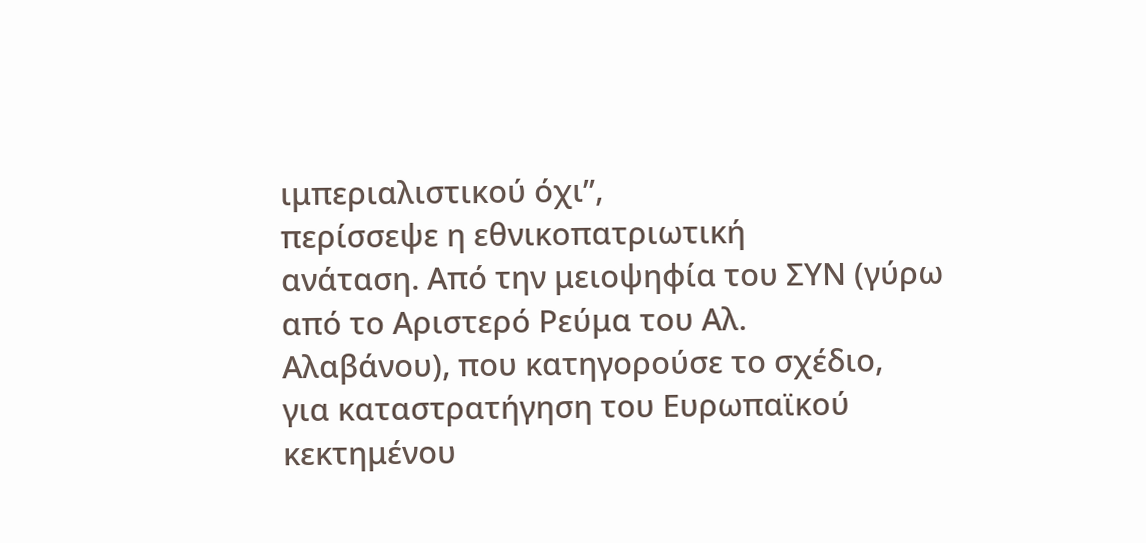ιμπεριαλιστικού όχι”,
περίσσεψε η εθνικοπατριωτική
ανάταση. Από την μειοψηφία του ΣΥΝ (γύρω
από το Αριστερό Ρεύμα του Αλ.
Αλαβάνου), που κατηγορούσε το σχέδιο,
για καταστρατήγηση του Ευρωπαϊκού
κεκτημένου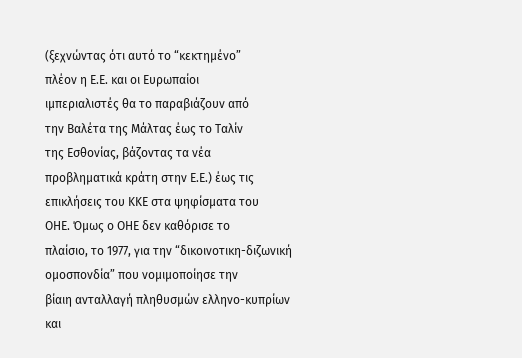(ξεχνώντας ότι αυτό το “κεκτημένο”
πλέον η Ε.Ε. και οι Ευρωπαίοι
ιμπεριαλιστές θα το παραβιάζουν από
την Βαλέτα της Μάλτας έως το Ταλίν
της Εσθονίας, βάζοντας τα νέα
προβληματικά κράτη στην Ε.Ε.) έως τις
επικλήσεις του ΚΚΕ στα ψηφίσματα του
ΟΗΕ. Όμως ο ΟΗΕ δεν καθόρισε το
πλαίσιο, το 1977, για την “δικοινοτικη-διζωνική
ομοσπονδία” που νομιμοποίησε την
βίαιη ανταλλαγή πληθυσμών ελληνο-κυπρίων
και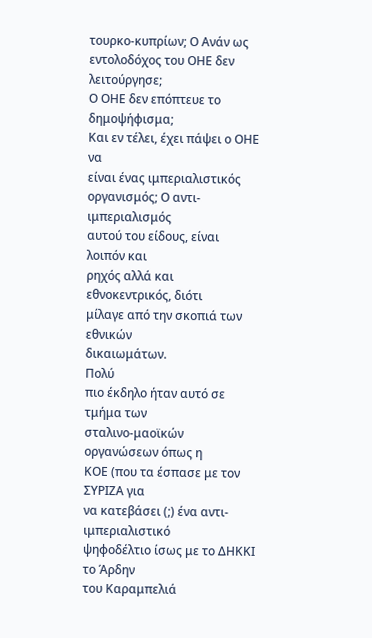τουρκο-κυπρίων; Ο Ανάν ως
εντολοδόχος του ΟΗΕ δεν λειτούργησε;
Ο ΟΗΕ δεν επόπτευε το δημοψήφισμα;
Και εν τέλει, έχει πάψει ο ΟΗΕ να
είναι ένας ιμπεριαλιστικός
οργανισμός; Ο αντι-ιμπεριαλισμός
αυτού του είδους, είναι λοιπόν και
ρηχός αλλά και εθνοκεντρικός, διότι
μίλαγε από την σκοπιά των εθνικών
δικαιωμάτων.
Πολύ
πιο έκδηλο ήταν αυτό σε τμήμα των
σταλινο-μαοϊκών οργανώσεων όπως η
ΚΟΕ (που τα έσπασε με τον ΣΥΡΙΖΑ για
να κατεβάσει (;) ένα αντι-ιμπεριαλιστικό
ψηφοδέλτιο ίσως με το ΔΗΚΚΙ το Άρδην
του Καραμπελιά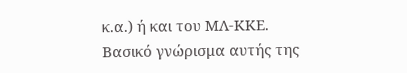κ.α.) ή και του ΜΛ-ΚΚΕ.
Βασικό γνώρισμα αυτής της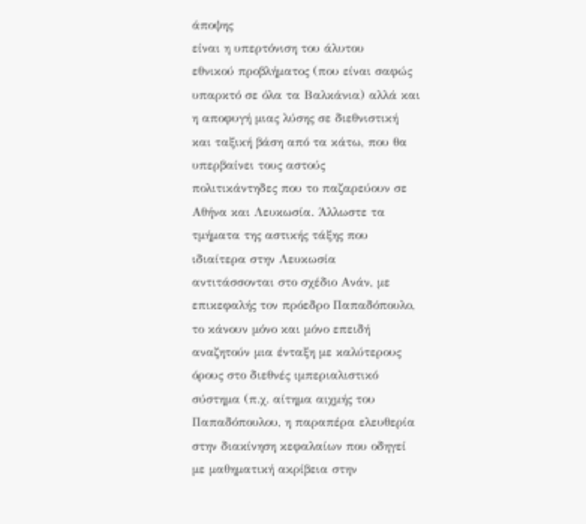άποψης
είναι η υπερτόνιση του άλυτου
εθνικού προβλήματος (που είναι σαφώς
υπαρκτό σε όλα τα Βαλκάνια) αλλά και
η αποφυγή μιας λύσης σε διεθνιστική
και ταξική βάση από τα κάτω, που θα
υπερβαίνει τους αστούς
πολιτικάντηδες που το παζαρεύουν σε
Αθήνα και Λευκωσία. Άλλωστε τα
τμήματα της αστικής τάξης που
ιδιαίτερα στην Λευκωσία
αντιτάσσονται στο σχέδιο Ανάν, με
επικεφαλής τον πρόεδρο Παπαδόπουλο,
το κάνουν μόνο και μόνο επειδή
αναζητούν μια ένταξη με καλύτερους
όρους στο διεθνές ιμπεριαλιστικό
σύστημα (π.χ. αίτημα αιχμής του
Παπαδόπουλου, η παραπέρα ελευθερία
στην διακίνηση κεφαλαίων που οδηγεί
με μαθηματική ακρίβεια στην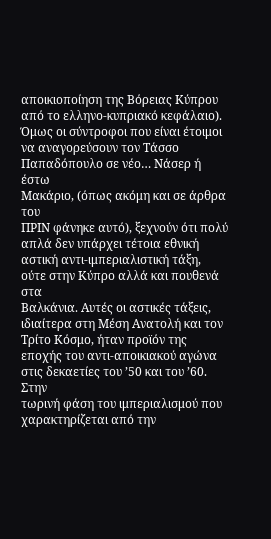αποικιοποίηση της Βόρειας Κύπρου
από το ελληνο-κυπριακό κεφάλαιο).
Όμως οι σύντροφοι που είναι έτοιμοι
να αναγορεύσουν τον Τάσσο
Παπαδόπουλο σε νέο… Νάσερ ή έστω
Μακάριο, (όπως ακόμη και σε άρθρα του
ΠΡΙΝ φάνηκε αυτό), ξεχνούν ότι πολύ
απλά δεν υπάρχει τέτοια εθνική
αστική αντι-ιμπεριαλιστική τάξη,
ούτε στην Κύπρο αλλά και πουθενά στα
Βαλκάνια. Αυτές οι αστικές τάξεις,
ιδιαίτερα στη Μέση Ανατολή και τον
Τρίτο Κόσμο, ήταν προϊόν της
εποχής του αντι-αποικιακού αγώνα
στις δεκαετίες του ’50 και του ’60.
Στην
τωρινή φάση του ιμπεριαλισμού που
χαρακτηρίζεται από την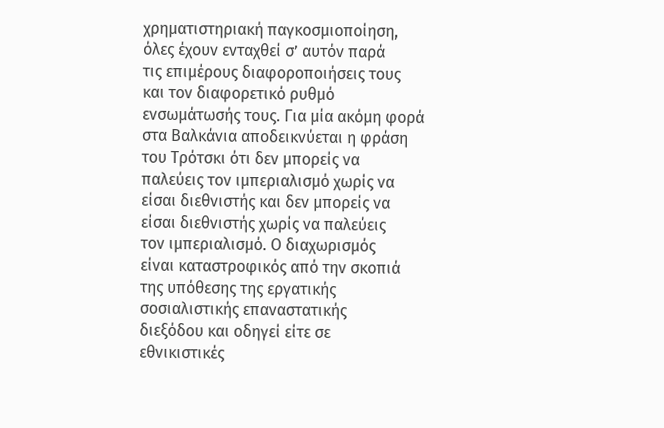χρηματιστηριακή παγκοσμιοποίηση,
όλες έχουν ενταχθεί σ’ αυτόν παρά
τις επιμέρους διαφοροποιήσεις τους
και τον διαφορετικό ρυθμό
ενσωμάτωσής τους. Για μία ακόμη φορά
στα Βαλκάνια αποδεικνύεται η φράση
του Τρότσκι ότι δεν μπορείς να
παλεύεις τον ιμπεριαλισμό χωρίς να
είσαι διεθνιστής και δεν μπορείς να
είσαι διεθνιστής χωρίς να παλεύεις
τον ιμπεριαλισμό. Ο διαχωρισμός
είναι καταστροφικός από την σκοπιά
της υπόθεσης της εργατικής
σοσιαλιστικής επαναστατικής
διεξόδου και οδηγεί είτε σε
εθνικιστικές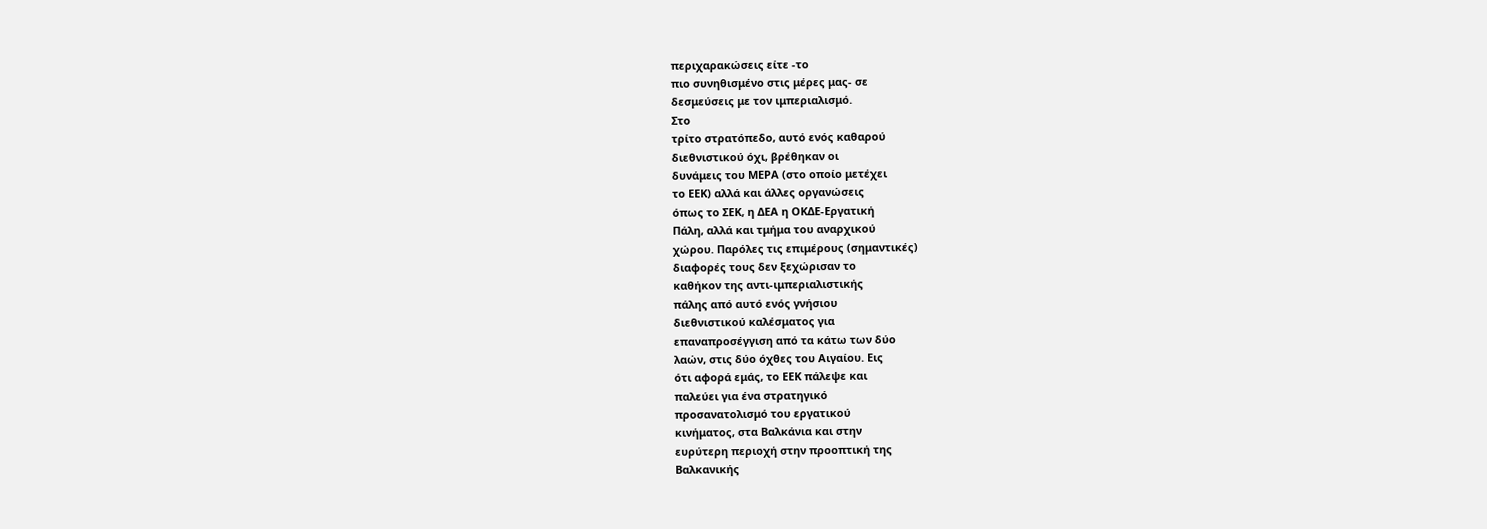περιχαρακώσεις είτε -το
πιο συνηθισμένο στις μέρες μας- σε
δεσμεύσεις με τον ιμπεριαλισμό.
Στο
τρίτο στρατόπεδο, αυτό ενός καθαρού
διεθνιστικού όχι, βρέθηκαν οι
δυνάμεις του ΜΕΡΑ (στο οποίο μετέχει
το ΕΕΚ) αλλά και άλλες οργανώσεις
όπως το ΣΕΚ, η ΔΕΑ η ΟΚΔΕ-Εργατική
Πάλη, αλλά και τμήμα του αναρχικού
χώρου. Παρόλες τις επιμέρους (σημαντικές)
διαφορές τους δεν ξεχώρισαν το
καθήκον της αντι-ιμπεριαλιστικής
πάλης από αυτό ενός γνήσιου
διεθνιστικού καλέσματος για
επαναπροσέγγιση από τα κάτω των δύο
λαών, στις δύο όχθες του Αιγαίου. Εις
ότι αφορά εμάς, το ΕΕΚ πάλεψε και
παλεύει για ένα στρατηγικό
προσανατολισμό του εργατικού
κινήματος, στα Βαλκάνια και στην
ευρύτερη περιοχή στην προοπτική της
Βαλκανικής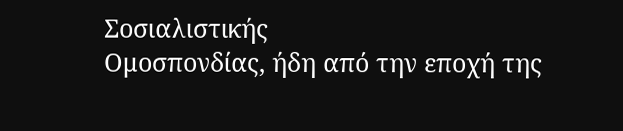Σοσιαλιστικής
Ομοσπονδίας, ήδη από την εποχή της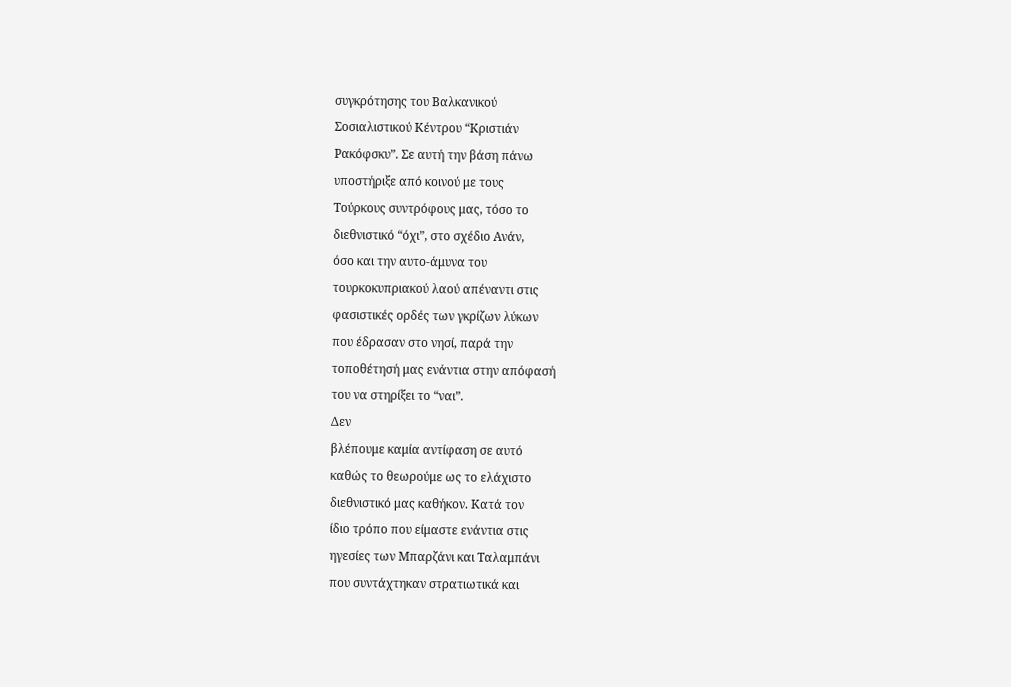συγκρότησης του Βαλκανικού
Σοσιαλιστικού Κέντρου “Κριστιάν
Ρακόφσκυ”. Σε αυτή την βάση πάνω
υποστήριξε από κοινού με τους
Τούρκους συντρόφους μας, τόσο το
διεθνιστικό “όχι”, στο σχέδιο Ανάν,
όσο και την αυτο-άμυνα του
τουρκοκυπριακού λαού απέναντι στις
φασιστικές ορδές των γκρίζων λύκων
που έδρασαν στο νησί, παρά την
τοποθέτησή μας ενάντια στην απόφασή
του να στηρίξει το “ναι”.
Δεν
βλέπουμε καμία αντίφαση σε αυτό
καθώς το θεωρούμε ως το ελάχιστο
διεθνιστικό μας καθήκον. Κατά τον
ίδιο τρόπο που είμαστε ενάντια στις
ηγεσίες των Μπαρζάνι και Ταλαμπάνι
που συντάχτηκαν στρατιωτικά και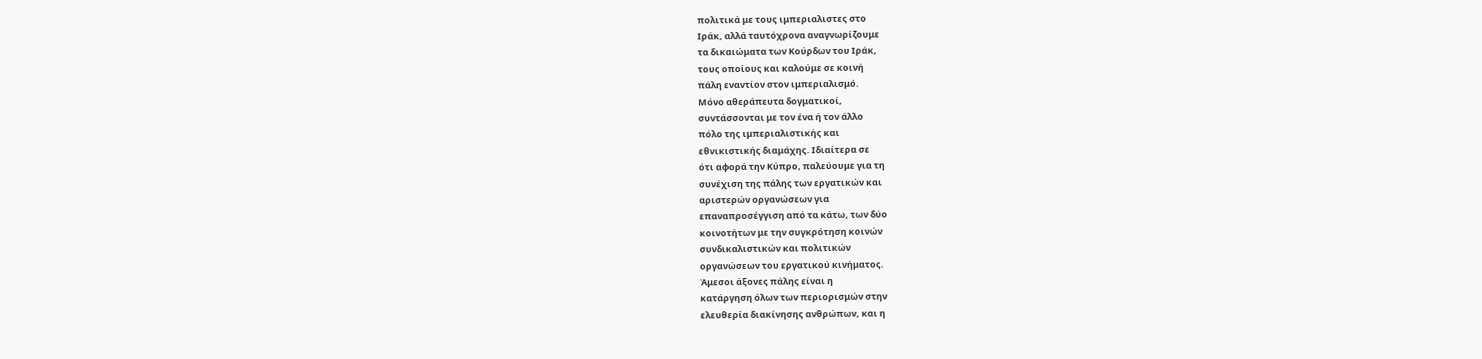πολιτικά με τους ιμπεριαλιστες στο
Ιράκ, αλλά ταυτόχρονα αναγνωρίζουμε
τα δικαιώματα των Κούρδων του Ιράκ,
τους οποίους και καλούμε σε κοινή
πάλη εναντίον στον ιμπεριαλισμό.
Μόνο αθεράπευτα δογματικοί,
συντάσσονται με τον ένα ή τον άλλο
πόλο της ιμπεριαλιστικής και
εθνικιστικής διαμάχης. Ιδιαίτερα σε
ότι αφορά την Κύπρο, παλεύουμε για τη
συνέχιση της πάλης των εργατικών και
αριστερών οργανώσεων για
επαναπροσέγγιση από τα κάτω, των δύο
κοινοτήτων με την συγκρότηση κοινών
συνδικαλιστικών και πολιτικών
οργανώσεων του εργατικού κινήματος.
Άμεσοι άξονες πάλης είναι η
κατάργηση όλων των περιορισμών στην
ελευθερία διακίνησης ανθρώπων, και η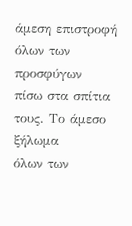άμεση επιστροφή όλων των προσφύγων
πίσω στα σπίτια τους. Το άμεσο ξήλωμα
όλων των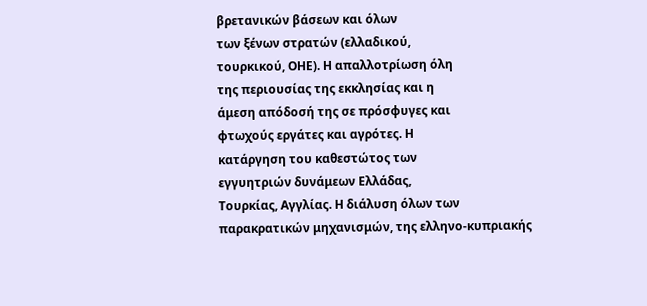βρετανικών βάσεων και όλων
των ξένων στρατών (ελλαδικού,
τουρκικού, ΟΗΕ). Η απαλλοτρίωση όλη
της περιουσίας της εκκλησίας και η
άμεση απόδοσή της σε πρόσφυγες και
φτωχούς εργάτες και αγρότες. Η
κατάργηση του καθεστώτος των
εγγυητριών δυνάμεων Ελλάδας,
Τουρκίας, Αγγλίας. Η διάλυση όλων των
παρακρατικών μηχανισμών, της ελληνο-κυπριακής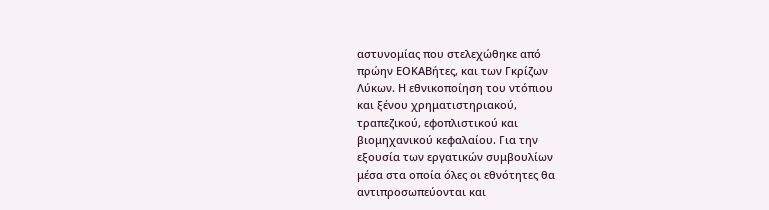αστυνομίας που στελεχώθηκε από
πρώην ΕΟΚΑΒήτες, και των Γκρίζων
Λύκων. Η εθνικοποίηση του ντόπιου
και ξένου χρηματιστηριακού,
τραπεζικού, εφοπλιστικού και
βιομηχανικού κεφαλαίου. Για την
εξουσία των εργατικών συμβουλίων
μέσα στα οποία όλες οι εθνότητες θα
αντιπροσωπεύονται και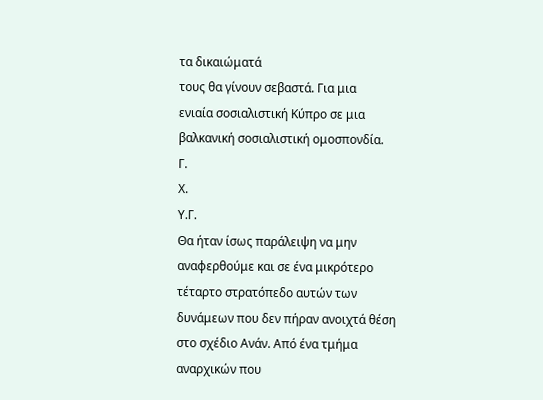τα δικαιώματά
τους θα γίνουν σεβαστά. Για μια
ενιαία σοσιαλιστική Κύπρο σε μια
βαλκανική σοσιαλιστική ομοσπονδία.
Γ.
Χ.
Υ.Γ.
Θα ήταν ίσως παράλειψη να μην
αναφερθούμε και σε ένα μικρότερο
τέταρτο στρατόπεδο αυτών των
δυνάμεων που δεν πήραν ανοιχτά θέση
στο σχέδιο Ανάν. Από ένα τμήμα
αναρχικών που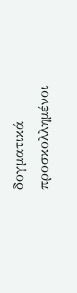δογματικά
προσκολλημένοι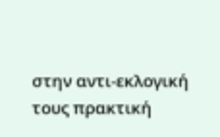στην αντι-εκλογική
τους πρακτική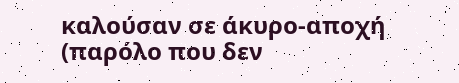καλούσαν σε άκυρο-αποχή
(παρόλο που δεν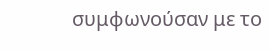συμφωνούσαν με το